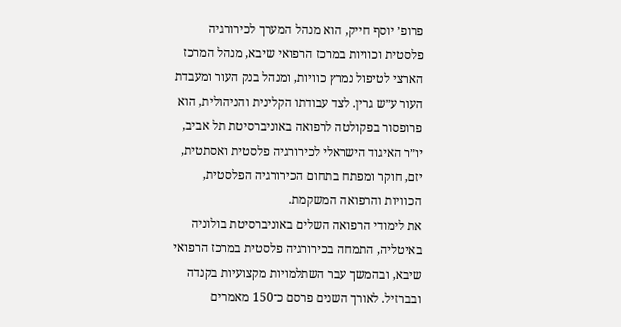פרופ׳ יוסף חייק, הוא מנהל המערך לכירורגיה פלסטית וכוויות במרכז הרפואי שיבא, מנהל המרכז הארצי לטיפול נמרץ כוויות, ומנהל בנק העור ומעבדת העור ע״ש גרין. לצד עבודתו הקלינית והניהולית, הוא פרופסור בפקולטה לרפואה באוניברסיטת תל אביב, יו״ר האיגוד הישראלי לכירורגיה פלסטית ואסתטית, יזם, חוקר ומפתח בתחום הכירורגיה הפלסטית, הכוויות והרפואה המשקמת.
את לימודי הרפואה השלים באוניברסיטת בולוניה באיטליה, התמחה בכירורגיה פלסטית במרכז הרפואי שיבא, ובהמשך עבר השתלמויות מקצועיות בקנדה ובברזיל. לאורך השנים פרסם כ־150 מאמרים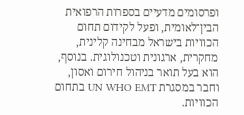ופרסומים מדעיים בספרות הרפואית הבין־לאומית, ופעל לקידום תחום הכוויות בישראל מבחינה קלינית, מחקרית, ארגונית וטכנולוגית. בנוסף, הוא בעל תואר בניהול חירום ואסון, וחבר במסגרת UN WHO EMT בתחום הכוויות.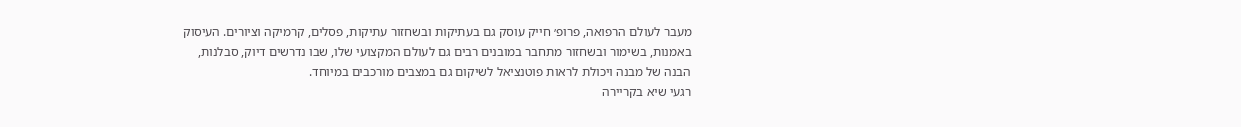מעבר לעולם הרפואה, פרופ׳ חייק עוסק גם בעתיקות ובשחזור עתיקות, פסלים, קרמיקה וציורים. העיסוק באמנות, בשימור ובשחזור מתחבר במובנים רבים גם לעולם המקצועי שלו, שבו נדרשים דיוק, סבלנות, הבנה של מבנה ויכולת לראות פוטנציאל לשיקום גם במצבים מורכבים במיוחד.
רגעי שיא בקריירה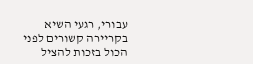עבורי, רגעי השיא בקריירה קשורים לפני הכול בזכות להציל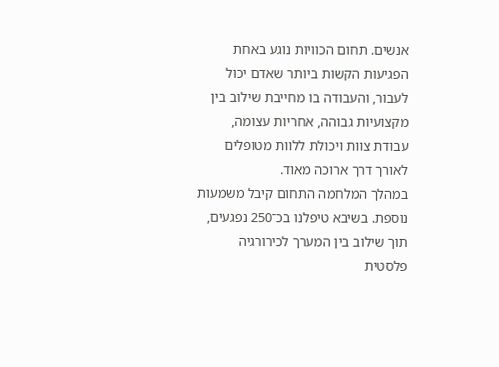אנשים. תחום הכוויות נוגע באחת הפגיעות הקשות ביותר שאדם יכול לעבור, והעבודה בו מחייבת שילוב בין מקצועיות גבוהה, אחריות עצומה, עבודת צוות ויכולת ללוות מטופלים לאורך דרך ארוכה מאוד.
במהלך המלחמה התחום קיבל משמעות נוספת. בשיבא טיפלנו בכ־250 נפגעים, תוך שילוב בין המערך לכירורגיה פלסטית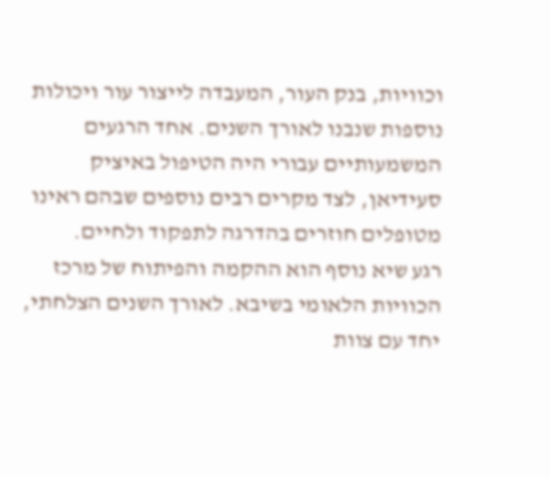וכוויות, בנק העור, המעבדה לייצור עור ויכולות נוספות שנבנו לאורך השנים. אחד הרגעים המשמעותיים עבורי היה הטיפול באיציק סעידיאן, לצד מקרים רבים נוספים שבהם ראינו מטופלים חוזרים בהדרגה לתפקוד ולחיים.
רגע שיא נוסף הוא ההקמה והפיתוח של מרכז הכוויות הלאומי בשיבא. לאורך השנים הצלחתי, יחד עם צוות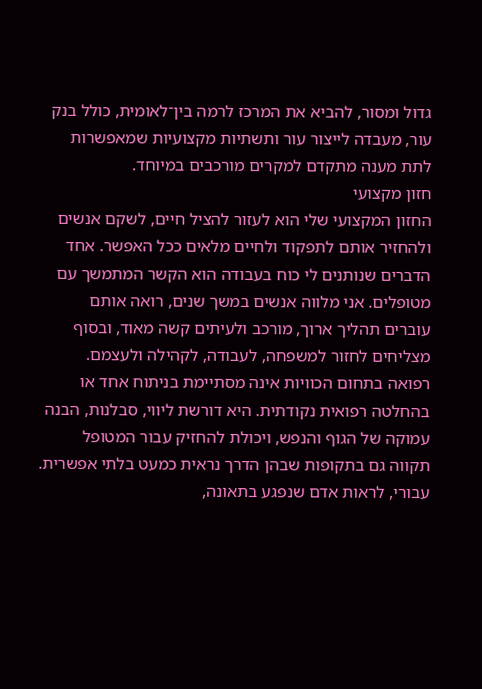גדול ומסור, להביא את המרכז לרמה בין־לאומית, כולל בנק עור, מעבדה לייצור עור ותשתיות מקצועיות שמאפשרות לתת מענה מתקדם למקרים מורכבים במיוחד.
חזון מקצועי
החזון המקצועי שלי הוא לעזור להציל חיים, לשקם אנשים ולהחזיר אותם לתפקוד ולחיים מלאים ככל האפשר. אחד הדברים שנותנים לי כוח בעבודה הוא הקשר המתמשך עם מטופלים. אני מלווה אנשים במשך שנים, רואה אותם עוברים תהליך ארוך, מורכב ולעיתים קשה מאוד, ובסוף מצליחים לחזור למשפחה, לעבודה, לקהילה ולעצמם.
רפואה בתחום הכוויות אינה מסתיימת בניתוח אחד או בהחלטה רפואית נקודתית. היא דורשת ליווי, סבלנות, הבנה עמוקה של הגוף והנפש, ויכולת להחזיק עבור המטופל תקווה גם בתקופות שבהן הדרך נראית כמעט בלתי אפשרית. עבורי, לראות אדם שנפגע בתאונה,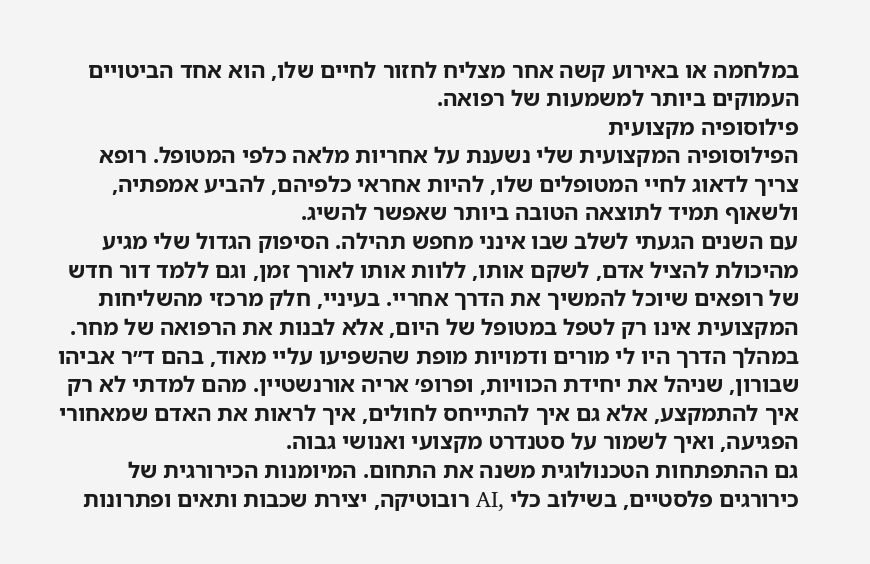במלחמה או באירוע קשה אחר מצליח לחזור לחיים שלו, הוא אחד הביטויים העמוקים ביותר למשמעות של רפואה.
פילוסופיה מקצועית
הפילוסופיה המקצועית שלי נשענת על אחריות מלאה כלפי המטופל. רופא צריך לדאוג לחיי המטופלים שלו, להיות אחראי כלפיהם, להביע אמפתיה, ולשאוף תמיד לתוצאה הטובה ביותר שאפשר להשיג.
עם השנים הגעתי לשלב שבו אינני מחפש תהילה. הסיפוק הגדול שלי מגיע מהיכולת להציל אדם, לשקם אותו, ללוות אותו לאורך זמן, וגם ללמד דור חדש של רופאים שיוכל להמשיך את הדרך אחריי. בעיניי, חלק מרכזי מהשליחות המקצועית אינו רק לטפל במטופל של היום, אלא לבנות את הרפואה של מחר.
במהלך הדרך היו לי מורים ודמויות מופת שהשפיעו עליי מאוד, בהם ד״ר אביהו שבורון, שניהל את יחידת הכוויות, ופרופ׳ אריה אורנשטיין. מהם למדתי לא רק איך להתמקצע, אלא גם איך להתייחס לחולים, איך לראות את האדם שמאחורי הפגיעה, ואיך לשמור על סטנדרט מקצועי ואנושי גבוה.
גם ההתפתחות הטכנולוגית משנה את התחום. המיומנות הכירורגית של כירורגים פלסטיים, בשילוב כלי ,AI רובוטיקה, יצירת שכבות ותאים ופתרונות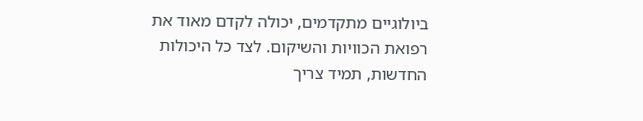ביולוגיים מתקדמים, יכולה לקדם מאוד את רפואת הכוויות והשיקום. לצד כל היכולות החדשות, תמיד צריך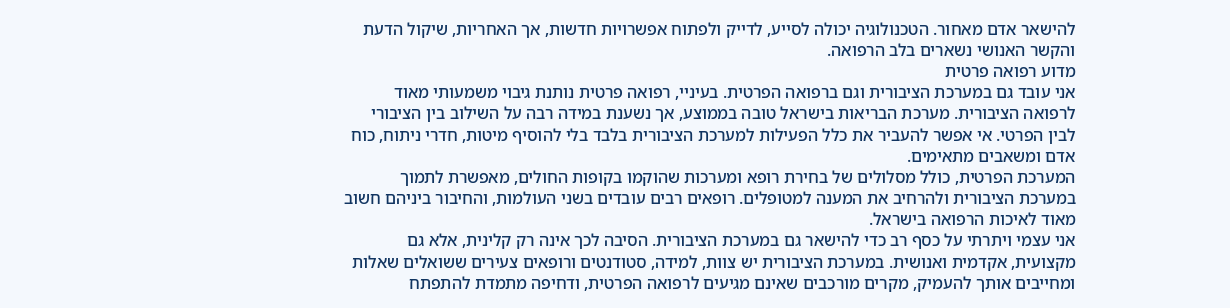להישאר אדם מאחור. הטכנולוגיה יכולה לסייע, לדייק ולפתוח אפשרויות חדשות, אך האחריות, שיקול הדעת והקשר האנושי נשארים בלב הרפואה.
מדוע רפואה פרטית
אני עובד גם במערכת הציבורית וגם ברפואה הפרטית. בעיניי, רפואה פרטית נותנת גיבוי משמעותי מאוד לרפואה הציבורית. מערכת הבריאות בישראל טובה בממוצע, אך נשענת במידה רבה על השילוב בין הציבורי לבין הפרטי. אי אפשר להעביר את כלל הפעילות למערכת הציבורית בלבד בלי להוסיף מיטות, חדרי ניתוח, כוח אדם ומשאבים מתאימים.
המערכת הפרטית, כולל מסלולים של בחירת רופא ומערכות שהוקמו בקופות החולים, מאפשרת לתמוך במערכת הציבורית ולהרחיב את המענה למטופלים. רופאים רבים עובדים בשני העולמות, והחיבור ביניהם חשוב מאוד לאיכות הרפואה בישראל.
אני עצמי ויתרתי על כסף רב כדי להישאר גם במערכת הציבורית. הסיבה לכך אינה רק קלינית, אלא גם מקצועית, אקדמית ואנושית. במערכת הציבורית יש צוות, למידה, סטודנטים ורופאים צעירים ששואלים שאלות ומחייבים אותך להעמיק, מקרים מורכבים שאינם מגיעים לרפואה הפרטית, ודחיפה מתמדת להתפתח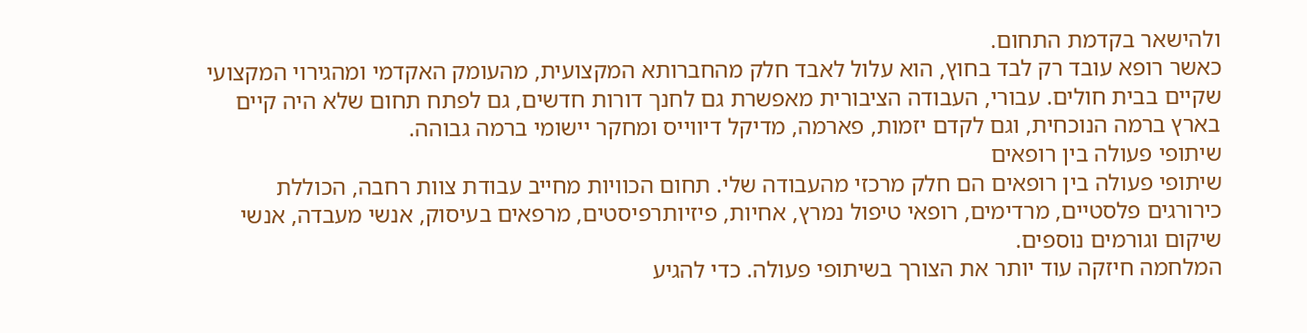ולהישאר בקדמת התחום.
כאשר רופא עובד רק לבד בחוץ, הוא עלול לאבד חלק מהחברותא המקצועית, מהעומק האקדמי ומהגירוי המקצועי שקיים בבית חולים. עבורי, העבודה הציבורית מאפשרת גם לחנך דורות חדשים, גם לפתח תחום שלא היה קיים בארץ ברמה הנוכחית, וגם לקדם יזמות, פארמה, מדיקל דיווייס ומחקר יישומי ברמה גבוהה.
שיתופי פעולה בין רופאים
שיתופי פעולה בין רופאים הם חלק מרכזי מהעבודה שלי. תחום הכוויות מחייב עבודת צוות רחבה, הכוללת כירורגים פלסטיים, מרדימים, רופאי טיפול נמרץ, אחיות, פיזיותרפיסטים, מרפאים בעיסוק, אנשי מעבדה, אנשי שיקום וגורמים נוספים.
המלחמה חיזקה עוד יותר את הצורך בשיתופי פעולה. כדי להגיע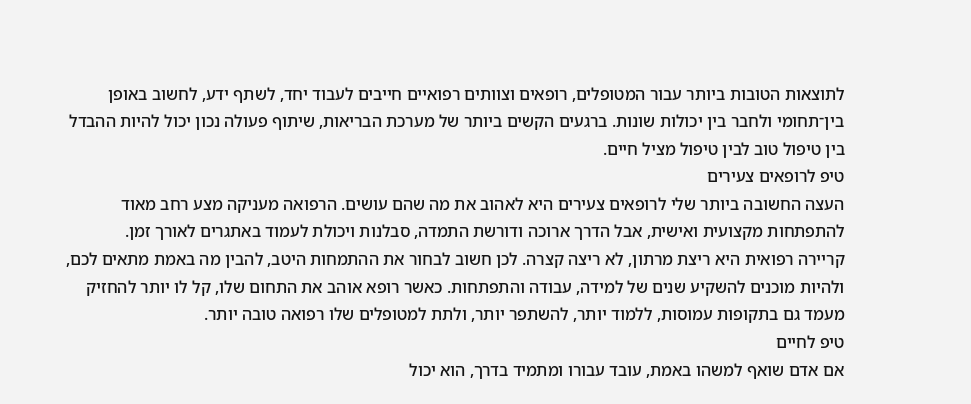לתוצאות הטובות ביותר עבור המטופלים, רופאים וצוותים רפואיים חייבים לעבוד יחד, לשתף ידע, לחשוב באופן בין־תחומי ולחבר בין יכולות שונות. ברגעים הקשים ביותר של מערכת הבריאות, שיתוף פעולה נכון יכול להיות ההבדל בין טיפול טוב לבין טיפול מציל חיים.
טיפ לרופאים צעירים
העצה החשובה ביותר שלי לרופאים צעירים היא לאהוב את מה שהם עושים. הרפואה מעניקה מצע רחב מאוד להתפתחות מקצועית ואישית, אבל הדרך ארוכה ודורשת התמדה, סבלנות ויכולת לעמוד באתגרים לאורך זמן.
קריירה רפואית היא ריצת מרתון, לא ריצה קצרה. לכן חשוב לבחור את ההתמחות היטב, להבין מה באמת מתאים לכם, ולהיות מוכנים להשקיע שנים של למידה, עבודה והתפתחות. כאשר רופא אוהב את התחום שלו, קל לו יותר להחזיק מעמד גם בתקופות עמוסות, ללמוד יותר, להשתפר יותר, ולתת למטופלים שלו רפואה טובה יותר.
טיפ לחיים
אם אדם שואף למשהו באמת, עובד עבורו ומתמיד בדרך, הוא יכול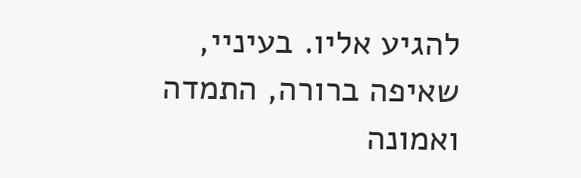להגיע אליו. בעיניי, שאיפה ברורה, התמדה ואמונה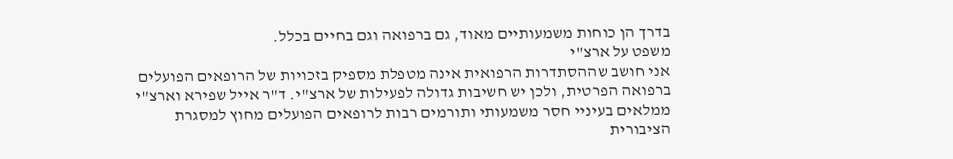בדרך הן כוחות משמעותיים מאוד, גם ברפואה וגם בחיים בכלל.
משפט על ארצ"י
אני חושב שההסתדרות הרפואית אינה מטפלת מספיק בזכויות של הרופאים הפועלים ברפואה הפרטית, ולכן יש חשיבות גדולה לפעילות של ארצ"י. ד"ר אייל שפירא וארצ"י ממלאים בעיניי חסר משמעותי ותורמים רבות לרופאים הפועלים מחוץ למסגרת הציבורית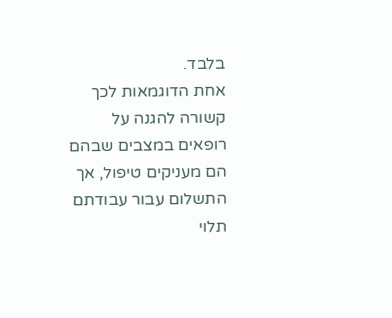בלבד.
אחת הדוגמאות לכך קשורה להגנה על רופאים במצבים שבהם הם מעניקים טיפול, אך התשלום עבור עבודתם תלוי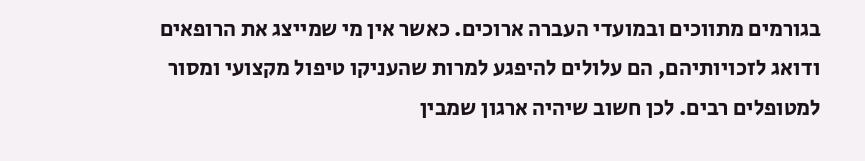בגורמים מתווכים ובמועדי העברה ארוכים. כאשר אין מי שמייצג את הרופאים ודואג לזכויותיהם, הם עלולים להיפגע למרות שהעניקו טיפול מקצועי ומסור למטופלים רבים. לכן חשוב שיהיה ארגון שמבין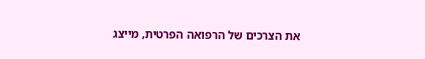את הצרכים של הרפואה הפרטית, מייצג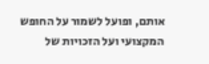אותם, ופועל לשמור על החופש המקצועי ועל הזכויות של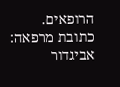הרופאים.
כתובת מרפאה:
אביגדור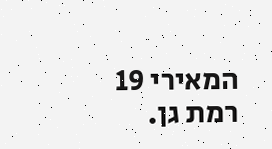המאירי 19 רמת גן.